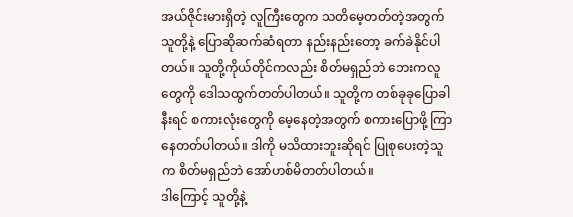အယ်ဇိုင်းမားရှိတဲ့ လူကြီးတွေက သတိမေ့တတ်တဲ့အတွက် သူတို့နဲ့ ပြောဆိုဆက်ဆံရတာ နည်းနည်းတော့ ခက်ခဲနိုင်ပါတယ်။ သူတို့ကိုယ်တိုင်ကလည်း စိတ်မရှည်ဘဲ ဘေးကလူတွေကို ဒေါသထွက်တတ်ပါတယ်။ သူတို့က တစ်ခုခုပြောခါနီးရင် စကားလုံးတွေကို မေ့နေတဲ့အတွက် စကားပြောဖို့ ကြာနေတတ်ပါတယ်။ ဒါကို မသိထားဘူးဆိုရင် ပြုစုပေးတဲ့သူက စိတ်မရှည်ဘဲ အော်ဟစ်မိတတ်ပါတယ်။
ဒါကြောင့် သူတို့နဲ့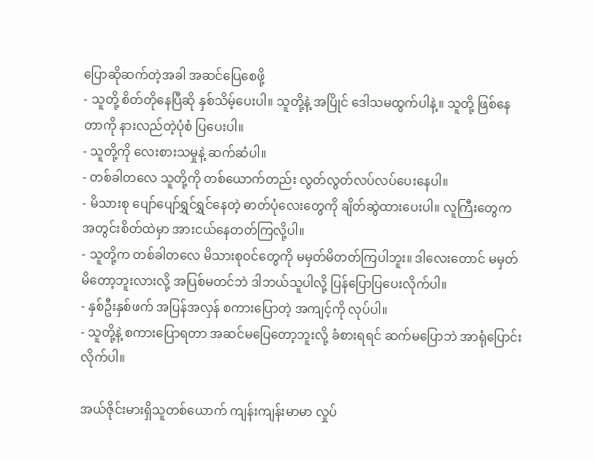ပြောဆိုဆက်တဲ့အခါ အဆင်ပြေစေဖို့
- သူတို့ စိတ်တိုနေပြီဆို နှစ်သိမ့်ပေးပါ။ သူတို့နဲ့ အပြိုင် ဒေါသမထွက်ပါနဲ့။ သူတို့ ဖြစ်နေတာကို နားလည်တဲ့ပုံစံ ပြပေးပါ။
- သူတို့ကို လေးစားသမှုနဲ့ ဆက်ဆံပါ။
- တစ်ခါတလေ သူတို့ကို တစ်ယောက်တည်း လွတ်လွတ်လပ်လပ်ပေးနေပါ။
- မိသားစု ပျော်ပျော်ရွှင်ရွှင်နေတဲ့ ဓာတ်ပုံလေးတွေကို ချိတ်ဆွဲထားပေးပါ။ လူကြီးတွေက အတွင်းစိတ်ထဲမှာ အားငယ်နေတတ်ကြလို့ပါ။
- သူတို့က တစ်ခါတလေ မိသားစုဝင်တွေကို မမှတ်မိတတ်ကြပါဘူး။ ဒါလေးတောင် မမှတ်မိတော့ဘူးလားလို့ အပြစ်မတင်ဘဲ ဒါဘယ်သူပါလို့ ပြန်ပြောပြပေးလိုက်ပါ။
- နှစ်ဦးနှစ်ဖက် အပြန်အလှန် စကားပြောတဲ့ အကျင့်ကို လုပ်ပါ။
- သူတို့နဲ့ စကားပြောရတာ အဆင်မပြေတော့ဘူးလို့ ခံစားရရင် ဆက်မပြောဘဲ အာရုံပြောင်းလိုက်ပါ။

အယ်ဇိုင်းမားရှိသူတစ်ယောက် ကျန်းကျန်းမာမာ လှုပ်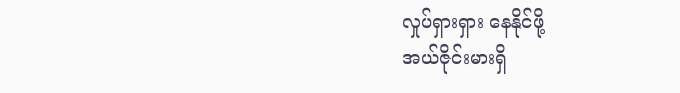လှုပ်ရှားရှား နေနိုင်ဖို့
အယ်ဇိုင်းမားရှိ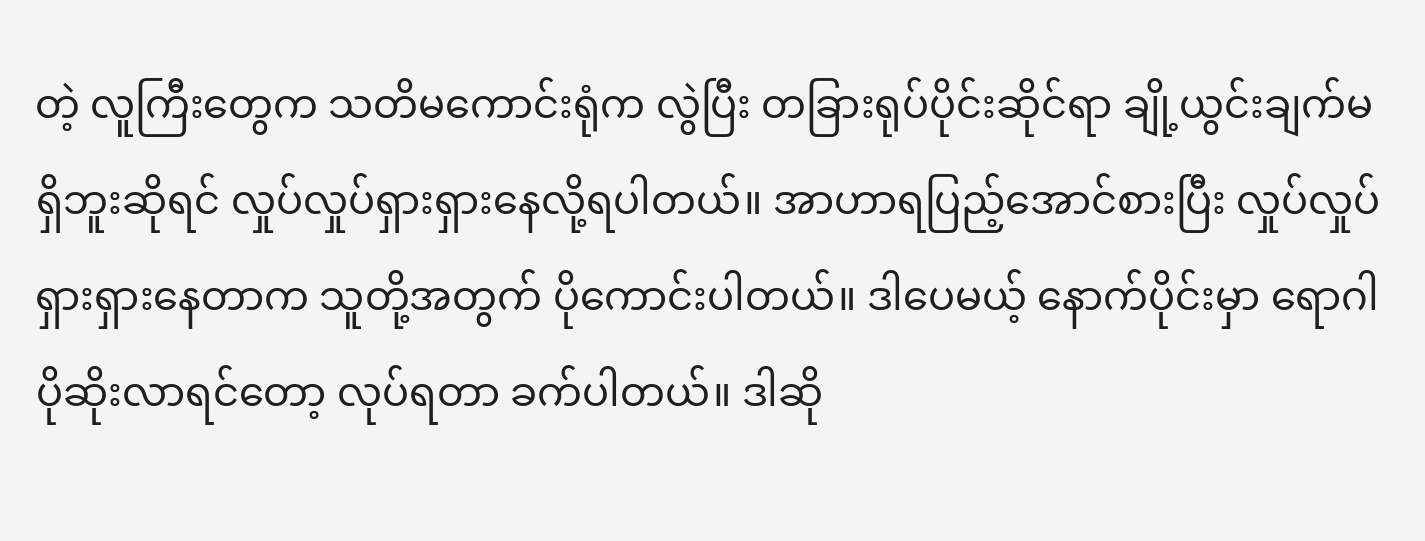တဲ့ လူကြီးတွေက သတိမကောင်းရုံက လွဲပြီး တခြားရုပ်ပိုင်းဆိုင်ရာ ချို့ယွင်းချက်မရှိဘူးဆိုရင် လှုပ်လှုပ်ရှားရှားနေလို့ရပါတယ်။ အာဟာရပြည့်အောင်စားပြီး လှုပ်လှုပ်ရှားရှားနေတာက သူတို့အတွက် ပိုကောင်းပါတယ်။ ဒါပေမယ့် နောက်ပိုင်းမှာ ရောဂါပိုဆိုးလာရင်တော့ လုပ်ရတာ ခက်ပါတယ်။ ဒါဆို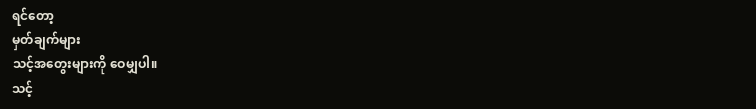ရင်တော့
မှတ်ချက်များ
သင့်အတွေးများကို ဝေမျှပါ။
သင့်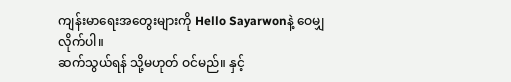ကျန်းမာရေးအတွေးများကို Hello Sayarwonနဲ့ ဝေမျှလိုက်ပါ။
ဆက်သွယ်ရန် သို့မဟုတ် ဝင်မည်။ နှင့်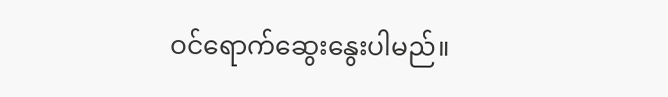ဝင်ရောက်ဆွေးနွေးပါမည်။